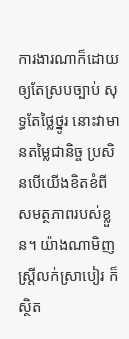ការងារណាក៏ដោយឲ្យតែស្របច្បាប់ សុទ្ធតែថ្លៃថ្នូរ នោះវាមានតម្លៃជានិច្ច ប្រសិនបើយើងខិតខំពីសមត្ថភាពរបស់ខ្លួន។ យ៉ាងណាមិញ ស្ដ្រីលក់ស្រាបៀរ ក៏ស្ថិត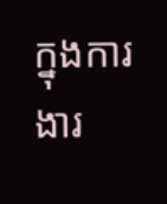ក្នុងការងារ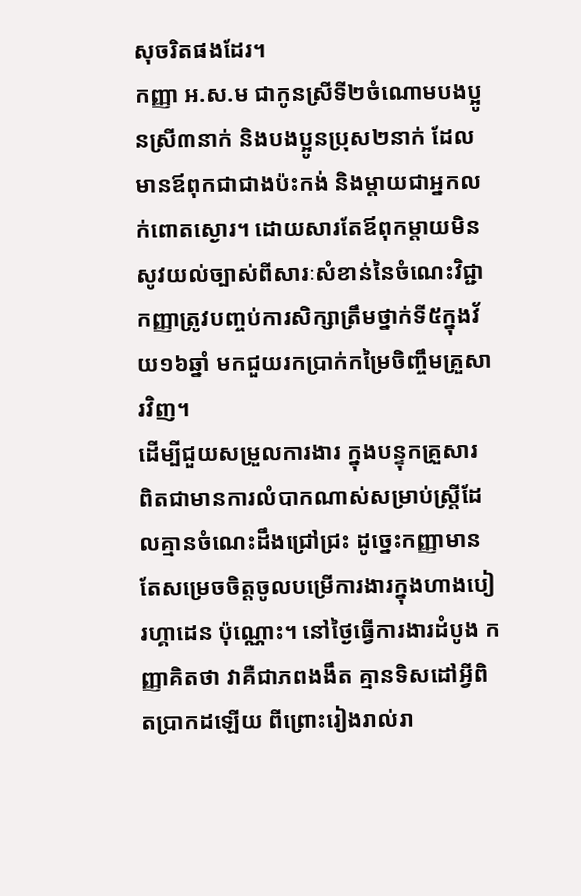សុចរិតផងដែរ។
កញ្ញា អ.ស.ម ជាកូនស្រីទី២ចំណោមបងប្អូនស្រី៣នាក់ និងបងប្អូនប្រុស២នាក់ ដែលមានឪពុកជាជាងប៉ះកង់ និងម្ដាយជាអ្នកលក់ពោតស្ងោរ។ ដោយសារតែឪពុកម្ដាយមិនសូវយល់ច្បាស់ពីសារៈសំខាន់នៃចំណេះវិជ្ជា កញ្ញាត្រូវបញ្ចប់ការសិក្សាត្រឹមថ្នាក់ទី៥ក្នុងវ័យ១៦ឆ្នាំ មកជួយរកប្រាក់កម្រៃចិញ្ចឹមគ្រួសារវិញ។
ដើម្បីជួយសម្រួលការងារ ក្នុងបន្ទុកគ្រួសារ ពិតជាមានការលំបាកណាស់សម្រាប់ស្រ្ដីដែលគ្មានចំណេះដឹងជ្រៅជ្រះ ដូច្នេះកញ្ញាមានតែសម្រេចចិត្ដចូលបម្រើការងារក្នុងហាងបៀរហ្គាដេន ប៉ុណ្ណោះ។ នៅថ្ងៃធ្វើការងារដំបូង កញ្ញាគិតថា វាគឺជាភពងងឹត គ្មានទិសដៅអ្វីពិតប្រាកដឡើយ ពីព្រោះរៀងរាល់រា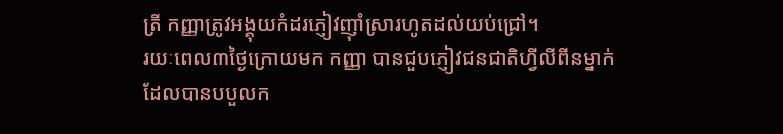ត្រី កញ្ញាត្រូវអង្គុយកំដរភ្ញៀវញ៉ាំស្រារហូតដល់យប់ជ្រៅ។
រយៈពេល៣ថ្ងៃក្រោយមក កញ្ញា បានជួបភ្ញៀវជនជាតិហ្វីលីពីនម្នាក់ដែលបានបបួលក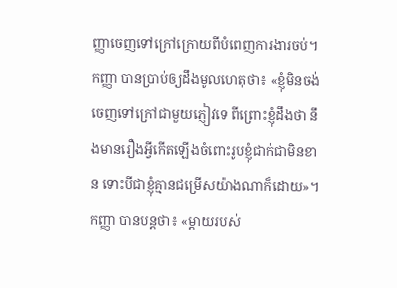ញ្ញាចេញទៅក្រៅក្រោយពីបំពេញការងារចប់។
កញ្ញា បានប្រាប់ឲ្យដឹងមូលហេតុថា៖ «ខ្ញុំមិនចង់ចេញទៅក្រៅជាមួយភ្ញៀវទេ ពីព្រោះខ្ញុំដឹងថា នឹងមានរឿងអ្វីកើតឡើងចំពោះរូបខ្ញុំជាក់ជាមិនខាន ទោះបីជាខ្ញុំគ្មានជម្រើសយ៉ាងណាក៏ដោយ»។
កញ្ញា បានបន្ដថា៖ «ម្ដាយរបស់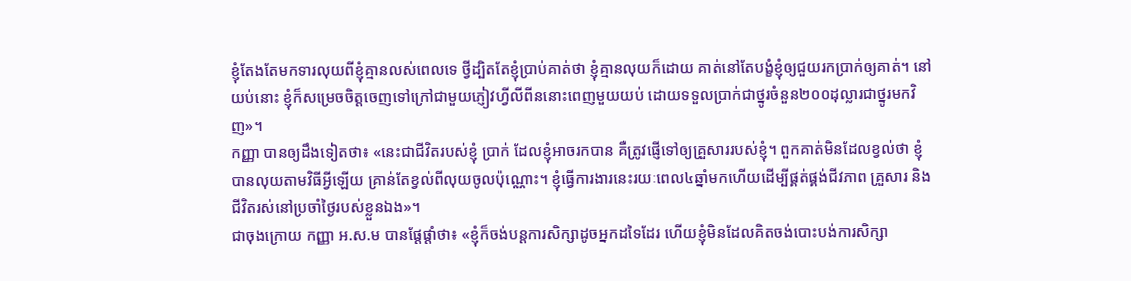ខ្ញុំតែងតែមកទារលុយពីខ្ញុំគ្មានលស់ពេលទេ ថ្វីដ្បិតតែខ្ញុំប្រាប់គាត់ថា ខ្ញុំគ្មានលុយក៏ដោយ គាត់នៅតែបង្ខំខ្ញុំឲ្យជួយរកប្រាក់ឲ្យគាត់។ នៅយប់នោះ ខ្ញុំក៏សម្រេចចិត្ដចេញទៅក្រៅជាមួយភ្ញៀវហ្វីលីពីននោះពេញមួយយប់ ដោយទទួលប្រាក់ជាថ្នូរចំនួន២០០ដុល្លារជាថ្នូរមកវិញ»។
កញ្ញា បានឲ្យដឹងទៀតថា៖ «នេះជាជីវិតរបស់ខ្ញុំ ប្រាក់ ដែលខ្ញុំអាចរកបាន គឺត្រូវផ្ញើទៅឲ្យគ្រួសាររបស់ខ្ញុំ។ ពួកគាត់មិនដែលខ្វល់ថា ខ្ញុំបានលុយតាមវិធីអ្វីឡើយ គ្រាន់តែខ្វល់ពីលុយចូលប៉ុណ្ណោះ។ ខ្ញុំធ្វើការងារនេះរយៈពេល៤ឆ្នាំមកហើយដើម្បីផ្គត់ផ្គង់ជីវភាព គ្រួសារ និងជីវិតរស់នៅប្រចាំថ្ងៃរបស់ខ្លួនឯង»។
ជាចុងក្រោយ កញ្ញា អ.ស.ម បានផ្ដែផ្ដាំថា៖ «ខ្ញុំក៏ចង់បន្ដការសិក្សាដូចអ្នកដទៃដែរ ហើយខ្ញុំមិនដែលគិតចង់បោះបង់ការសិក្សា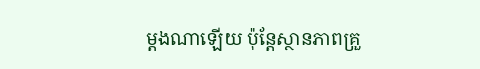ម្ដងណាឡើយ ប៉ុន្ដែស្ថានភាពគ្រួ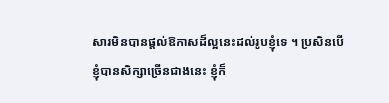សារមិនបានផ្ដល់ឱកាសដ៏ល្អនេះដល់រូបខ្ញុំទេ ។ ប្រសិនបើខ្ញុំបានសិក្សាច្រើនជាងនេះ ខ្ញុំក៏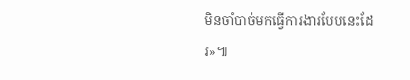មិនចាំបាច់មកធ្វើការងារបែបនេះដែរ»៕